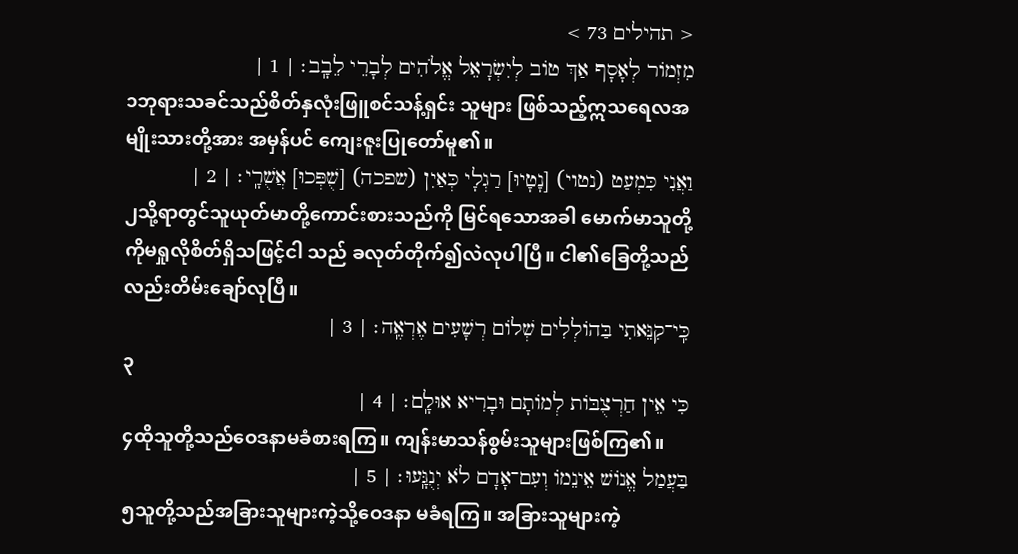< תהילים 73 >
מִזְמוֹר לְאָסָף אַךְ טוֹב לְיִשְׂרָאֵל אֱלֹהִים לְבָרֵי לֵבָֽב׃ | 1 |
၁ဘုရားသခင်သည်စိတ်နှလုံးဖြူစင်သန့်ရှင်း သူများ ဖြစ်သည့်ဣသရေလအမျိုးသားတို့အား အမှန်ပင် ကျေးဇူးပြုတော်မူ၏။
וַאֲנִי כִּמְעַט (נטוי) [נָטָיוּ] רַגְלָי כְּאַיִן (שפכה) [שֻׁפְּכוּ] אֲשֻׁרָֽי׃ | 2 |
၂သို့ရာတွင်သူယုတ်မာတို့ကောင်းစားသည်ကို မြင်ရသောအခါ မောက်မာသူတို့ကိုမရှုလိုစိတ်ရှိသဖြင့်ငါ သည် ခလုတ်တိုက်၍လဲလုပါပြီ။ ငါ၏ခြေတို့သည်လည်းတိမ်းချော်လုပြီ။
כִּֽי־קִנֵּאתִי בַּהוֹלְלִים שְׁלוֹם רְשָׁעִים אֶרְאֶֽה׃ | 3 |
၃
כִּי אֵין חַרְצֻבּוֹת לְמוֹתָם וּבָרִיא אוּלָֽם׃ | 4 |
၄ထိုသူတို့သည်ဝေဒနာမခံစားရကြ။ ကျန်းမာသန်စွမ်းသူများဖြစ်ကြ၏။
בַּעֲמַל אֱנוֹשׁ אֵינֵמוֹ וְעִם־אָדָם לֹא יְנֻגָּֽעוּ׃ | 5 |
၅သူတို့သည်အခြားသူများကဲ့သို့ဝေဒနာ မခံရကြ။ အခြားသူများကဲ့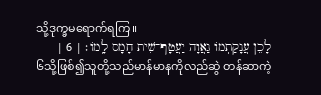သို့ဒုက္ခမရောက်ရကြ။
לָכֵן עֲנָקַתְמוֹ גַאֲוָה יַעֲטָף־שִׁית חָמָס לָֽמוֹ׃ | 6 |
၆သို့ဖြစ်၍သူတို့သည်မာန်မာနကိုလည်ဆွဲ တန်ဆာကဲ့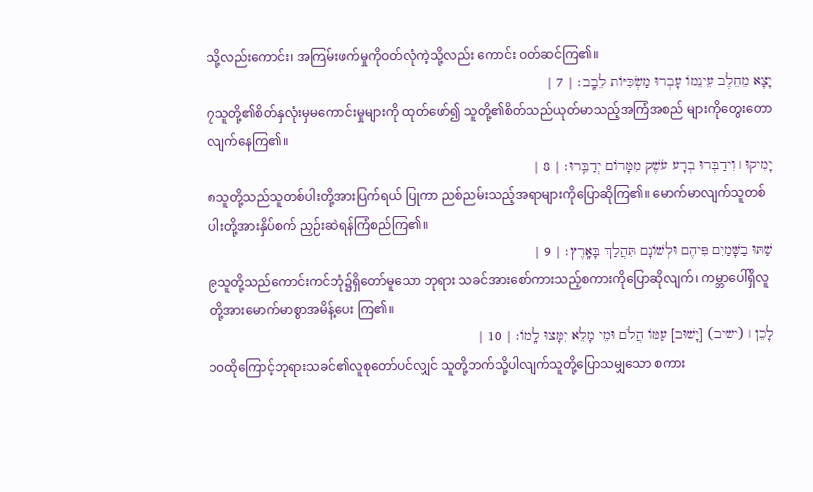သို့လည်းကောင်း၊ အကြမ်းဖက်မှုကိုဝတ်လုံကဲ့သို့လည်း ကောင်း ဝတ်ဆင်ကြ၏။
יָצָא מֵחֵלֶב עֵינֵמוֹ עָבְרוּ מַשְׂכִּיּוֹת לֵבָֽב׃ | 7 |
၇သူတို့၏စိတ်နှလုံးမှမကောင်းမှုများကို ထုတ်ဖော်၍ သူတို့၏စိတ်သည်ယုတ်မာသည့်အကြံအစည် များကိုတွေးတောလျက်နေကြ၏။
יָמִיקוּ ׀ וִידַבְּרוּ בְרָע עֹשֶׁק מִמָּרוֹם יְדַבֵּֽרוּ׃ | 8 |
၈သူတို့သည်သူတစ်ပါးတို့အားပြက်ရယ် ပြုကာ ညစ်ညမ်းသည့်အရာများကိုပြောဆိုကြ၏။ မောက်မာလျက်သူတစ်ပါးတို့အားနှိပ်စက် ညှဉ်းဆဲရန်ကြံစည်ကြ၏။
שַׁתּוּ בַשָּׁמַיִם פִּיהֶם וּלְשׁוֹנָם תִּהֲלַךְ בָּאָֽרֶץ׃ | 9 |
၉သူတို့သည်ကောင်းကင်ဘုံ၌ရှိတော်မူသော ဘုရား သခင်အားစော်ကားသည့်စကားကိုပြောဆိုလျက်၊ ကမ္ဘာပေါ်ရှိလူတို့အားမောက်မာစွာအမိန့်ပေး ကြ၏။
לָכֵן ׀ (ישיב) [יָשׁוּב] עַמּוֹ הֲלֹם וּמֵי מָלֵא יִמָּצוּ לָֽמוֹ׃ | 10 |
၁၀ထိုကြောင့်ဘုရားသခင်၏လူစုတော်ပင်လျှင် သူတို့ဘက်သို့ပါလျက်သူတို့ပြောသမျှသော စကား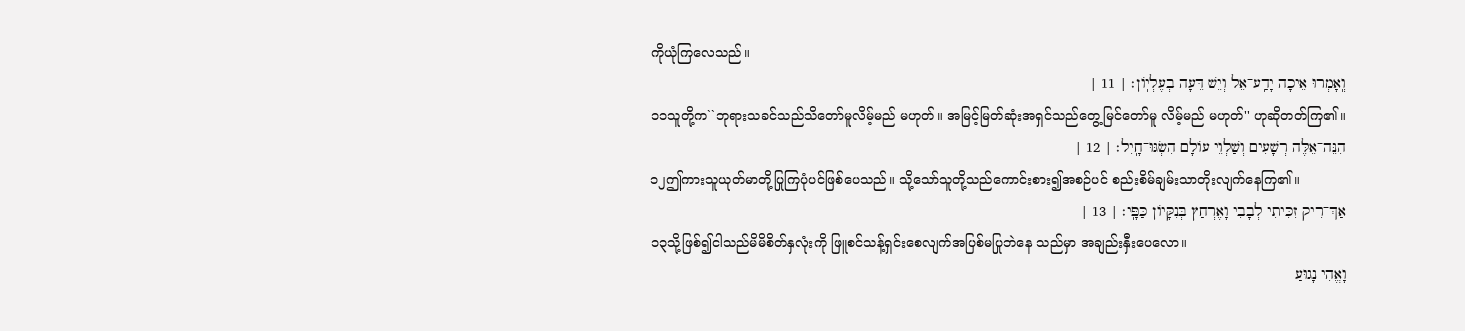ကိုယုံကြလေသည်။
וְֽאָמְרוּ אֵיכָה יָדַֽע־אֵל וְיֵשׁ דֵּעָה בְעֶלְיֽוֹן׃ | 11 |
၁၁သူတို့က``ဘုရားသခင်သည်သိတော်မူလိမ့်မည် မဟုတ်။ အမြင့်မြတ်ဆုံးအရှင်သည်တွေ့မြင်တော်မူ လိမ့်မည် မဟုတ်'' ဟုဆိုတတ်ကြ၏။
הִנֵּה־אֵלֶּה רְשָׁעִים וְשַׁלְוֵי עוֹלָם הִשְׂגּוּ־חָֽיִל׃ | 12 |
၁၂ဤကားသူယုတ်မာတို့ပြုကြပုံပင်ဖြစ်ပေသည်။ သို့သော်သူတို့သည်ကောင်းစား၍အစဉ်ပင် စည်းစိမ်ချမ်းသာတိုးလျက်နေကြ၏။
אַךְ־רִיק זִכִּיתִי לְבָבִי וָאֶרְחַץ בְּנִקָּיוֹן כַּפָּֽי׃ | 13 |
၁၃သို့ဖြစ်၍ငါသည်မိမိစိတ်နှလုံးကို ဖြူစင်သန့်ရှင်းစေလျက်အပြစ်မပြုဘဲနေ သည်မှာ အချည်းနှီးပေလော။
וָאֱהִי נָגוּעַ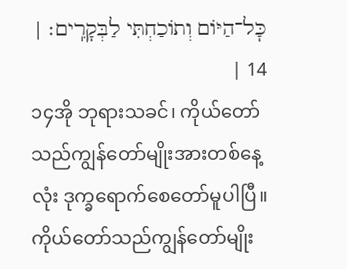כׇּל־הַיּוֹם וְתוֹכַחְתִּי לַבְּקָרִֽים׃ | 14 |
၁၄အို ဘုရားသခင်၊ ကိုယ်တော်သည်ကျွန်တော်မျိုးအားတစ်နေ့လုံး ဒုက္ခရောက်စေတော်မူပါပြီ။ ကိုယ်တော်သည်ကျွန်တော်မျိုး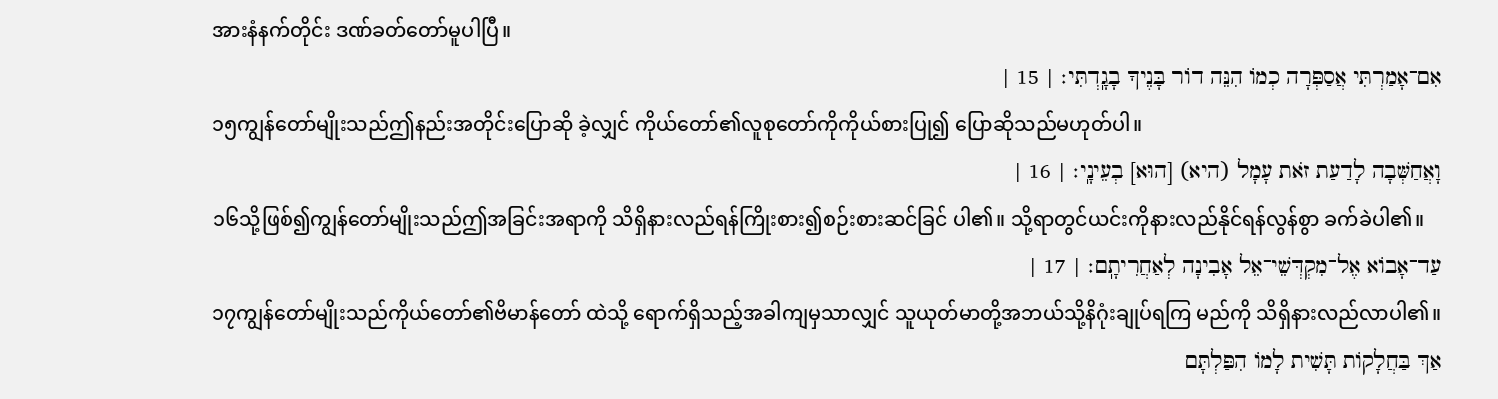အားနံနက်တိုင်း ဒဏ်ခတ်တော်မူပါပြီ။
אִם־אָמַרְתִּי אֲסַפְּרָה כְמוֹ הִנֵּה דוֹר בָּנֶיךָ בָגָֽדְתִּי׃ | 15 |
၁၅ကျွန်တော်မျိုးသည်ဤနည်းအတိုင်းပြောဆို ခဲ့လျှင် ကိုယ်တော်၏လူစုတော်ကိုကိုယ်စားပြု၍ ပြောဆိုသည်မဟုတ်ပါ။
וָאֲחַשְּׁבָה לָדַעַת זֹאת עָמָל (היא) [הוּא] בְעֵינָֽי׃ | 16 |
၁၆သို့ဖြစ်၍ကျွန်တော်မျိုးသည်ဤအခြင်းအရာကို သိရှိနားလည်ရန်ကြိုးစား၍စဉ်းစားဆင်ခြင် ပါ၏။ သို့ရာတွင်ယင်းကိုနားလည်နိုင်ရန်လွန်စွာ ခက်ခဲပါ၏။
עַד־אָבוֹא אֶל־מִקְדְּשֵׁי־אֵל אָבִינָה לְאַחֲרִיתָֽם׃ | 17 |
၁၇ကျွန်တော်မျိုးသည်ကိုယ်တော်၏ဗိမာန်တော် ထဲသို့ ရောက်ရှိသည့်အခါကျမှသာလျှင် သူယုတ်မာတို့အဘယ်သို့နိဂုံးချုပ်ရကြ မည်ကို သိရှိနားလည်လာပါ၏။
אַךְ בַּחֲלָקוֹת תָּשִׁית לָמוֹ הִפַּלְתָּם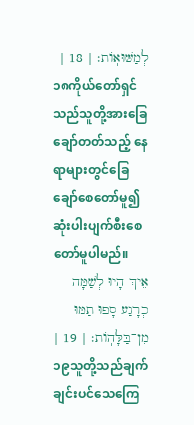לְמַשּׁוּאֽוֹת׃ | 18 |
၁၈ကိုယ်တော်ရှင်သည်သူတို့အားခြေချော်တတ်သည့် နေရာများတွင်ခြေချော်စေတော်မူ၍ ဆုံးပါးပျက်စီးစေတော်မူပါမည်။
אֵיךְ הָיוּ לְשַׁמָּה כְרָגַע סָפוּ תַמּוּ מִן־בַּלָּהֽוֹת׃ | 19 |
၁၉သူတို့သည်ချက်ချင်းပင်သေကြေ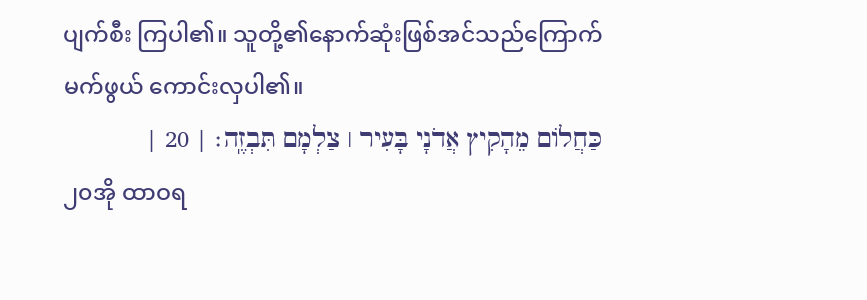ပျက်စီး ကြပါ၏။ သူတို့၏နောက်ဆုံးဖြစ်အင်သည်ကြောက်မက်ဖွယ် ကောင်းလှပါ၏။
כַּחֲלוֹם מֵהָקִיץ אֲדֹנָי בָּעִיר ׀ צַלְמָם תִּבְזֶֽה׃ | 20 |
၂၀အို ထာဝရ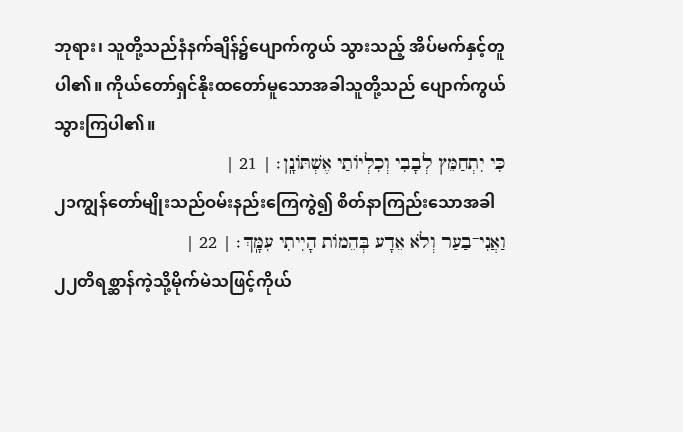ဘုရား၊ သူတို့သည်နံနက်ချိန်၌ပျောက်ကွယ် သွားသည့် အိပ်မက်နှင့်တူပါ၏။ ကိုယ်တော်ရှင်နိုးထတော်မူသောအခါသူတို့သည် ပျောက်ကွယ်သွားကြပါ၏။
כִּי יִתְחַמֵּץ לְבָבִי וְכִלְיוֹתַי אֶשְׁתּוֹנָֽן׃ | 21 |
၂၁ကျွန်တော်မျိုးသည်ဝမ်းနည်းကြေကွဲ၍ စိတ်နာကြည်းသောအခါ
וַאֲנִי־בַעַר וְלֹא אֵדָע בְּהֵמוֹת הָיִיתִי עִמָּֽךְ׃ | 22 |
၂၂တိရစ္ဆာန်ကဲ့သို့မိုက်မဲသဖြင့်ကိုယ်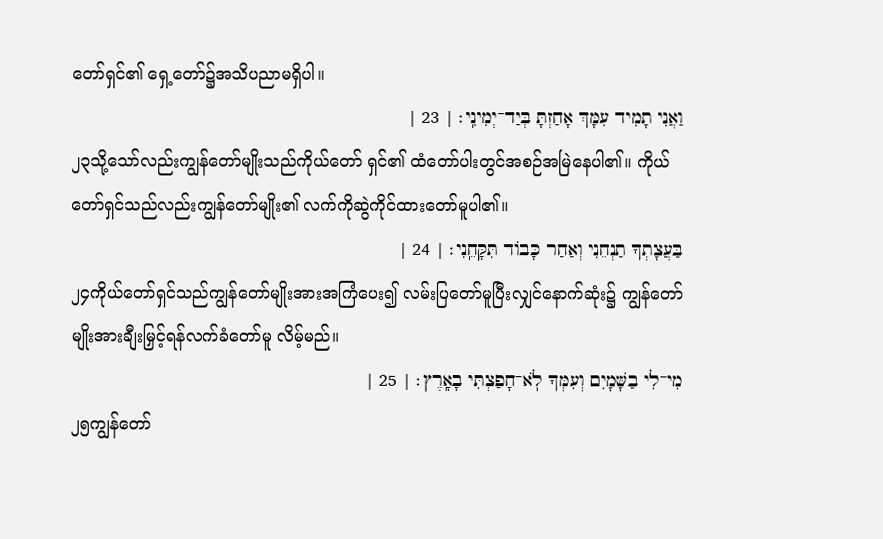တော်ရှင်၏ ရှေ့တော်၌အသိပညာမရှိပါ။
וַאֲנִי תָמִיד עִמָּךְ אָחַזְתָּ בְּיַד־יְמִינִֽי׃ | 23 |
၂၃သို့သော်လည်းကျွန်တော်မျိုးသည်ကိုယ်တော် ရှင်၏ ထံတော်ပါးတွင်အစဉ်အမြဲနေပါ၏။ ကိုယ်တော်ရှင်သည်လည်းကျွန်တော်မျိုး၏ လက်ကိုဆွဲကိုင်ထားတော်မူပါ၏။
בַּעֲצָתְךָ תַנְחֵנִי וְאַחַר כָּבוֹד תִּקָּחֵֽנִי׃ | 24 |
၂၄ကိုယ်တော်ရှင်သည်ကျွန်တော်မျိုးအားအကြံပေး၍ လမ်းပြတော်မူပြီးလျှင်နောက်ဆုံး၌ ကျွန်တော်မျိုးအားချီးမြှင့်ရန်လက်ခံတော်မူ လိမ့်မည်။
מִי־לִי בַשָּׁמָיִם וְעִמְּךָ לֹֽא־חָפַצְתִּי בָאָֽרֶץ׃ | 25 |
၂၅ကျွန်တော်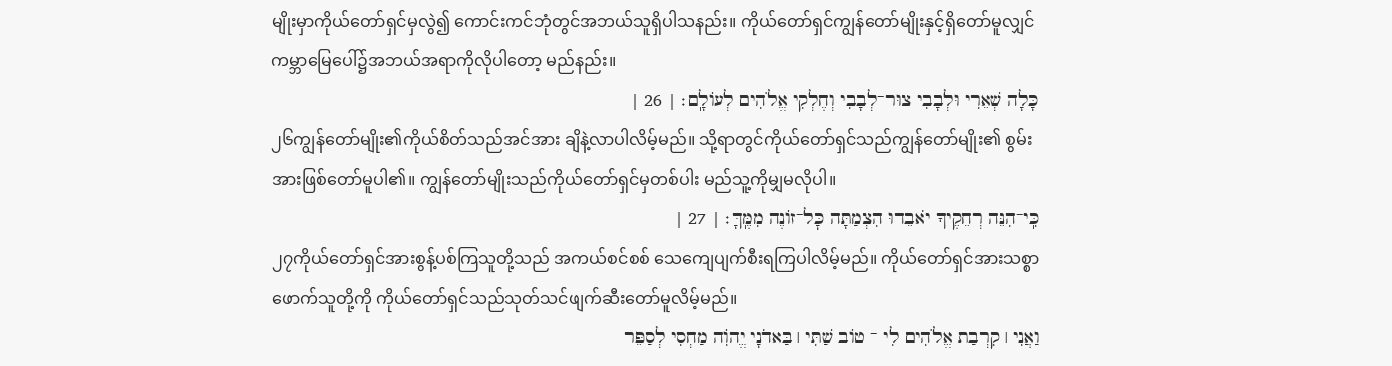မျိုးမှာကိုယ်တော်ရှင်မှလွဲ၍ ကောင်းကင်ဘုံတွင်အဘယ်သူရှိပါသနည်း။ ကိုယ်တော်ရှင်ကျွန်တော်မျိုးနှင့်ရှိတော်မူလျှင် ကမ္ဘာမြေပေါ်၌အဘယ်အရာကိုလိုပါတော့ မည်နည်း။
כָּלָה שְׁאֵרִי וּלְבָבִי צוּר־לְבָבִי וְחֶלְקִי אֱלֹהִים לְעוֹלָֽם׃ | 26 |
၂၆ကျွန်တော်မျိုး၏ကိုယ်စိတ်သည်အင်အား ချိနဲ့လာပါလိမ့်မည်။ သို့ရာတွင်ကိုယ်တော်ရှင်သည်ကျွန်တော်မျိုး၏ စွမ်းအားဖြစ်တော်မူပါ၏။ ကျွန်တော်မျိုးသည်ကိုယ်တော်ရှင်မှတစ်ပါး မည်သူ့ကိုမျှမလိုပါ။
כִּֽי־הִנֵּה רְחֵקֶיךָ יֹאבֵדוּ הִצְמַתָּה כׇּל־זוֹנֶה מִמֶּֽךָּ׃ | 27 |
၂၇ကိုယ်တော်ရှင်အားစွန့်ပစ်ကြသူတို့သည် အကယ်စင်စစ် သေကျေပျက်စီးရကြပါလိမ့်မည်။ ကိုယ်တော်ရှင်အားသစ္စာဖောက်သူတို့ကို ကိုယ်တော်ရှင်သည်သုတ်သင်ဖျက်ဆီးတော်မူလိမ့်မည်။
וַאֲנִי ׀ קִרְבַת אֱלֹהִים לִי ־ טוֹב שַׁתִּי ׀ בַּאדֹנָי יֱהֹוִה מַחְסִי לְסַפֵּר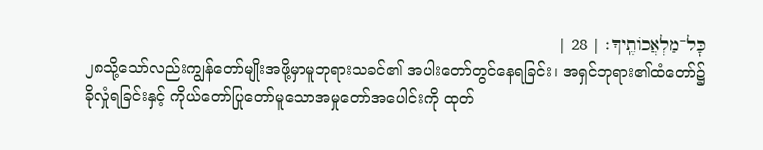כׇּל־מַלְאֲכוֹתֶֽיךָ׃ | 28 |
၂၈သို့သော်လည်းကျွန်တော်မျိုးအဖို့မှာမူဘုရားသခင်၏ အပါးတော်တွင်နေရခြင်း၊ အရှင်ဘုရား၏ထံတော်၌ခိုလှုံရခြင်းနှင့် ကိုယ်တော်ပြုတော်မူသောအမှုတော်အပေါင်းကို ထုတ်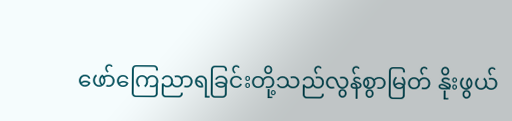ဖော်ကြေညာရခြင်းတို့သည်လွန်စွာမြတ် နိုးဖွယ်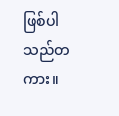ဖြစ်ပါသည်တကား။